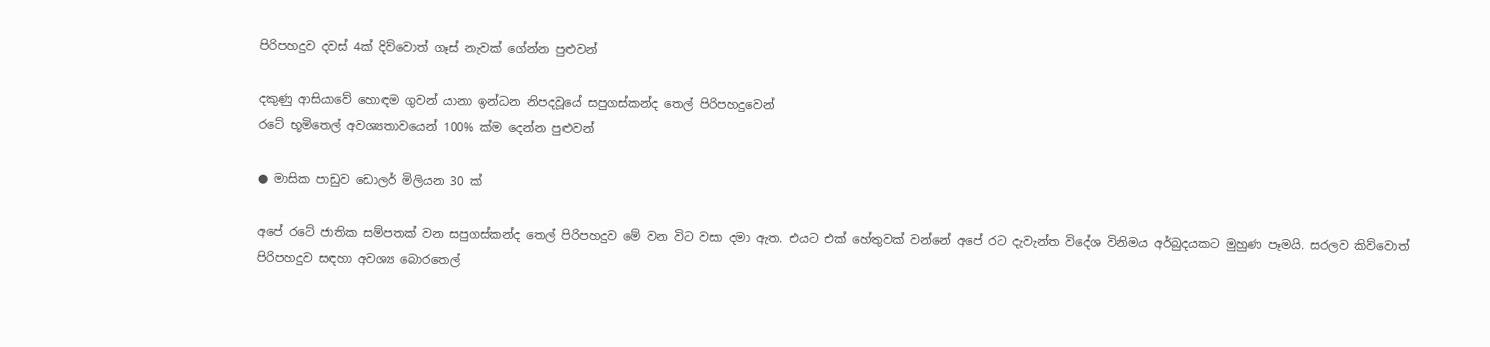පිරිපහදුව දවස් 4ක් දිව්වොත් ගෑස් නැවක් ගේන්න පුළුවන්

දකුණු ආසියාවේ හොඳම ගුවන් යානා ඉන්ධන නිපදවූයේ සපුගස්කන්ද තෙල් පිරිපහදුවෙන්
රටේ භූමිතෙල් අවශ්‍යතාවයෙන් 100% ක්ම දෙන්න පුළුවන්

● මාසික පාඩුව ඩොලර් මිලියන 30 ක්

අපේ රටේ ජාතික සම්පතක් වන සපුගස්කන්ද තෙල් පිරිපහදුව මේ වන විට වසා දමා ඇත. එයට එක් හේතුවක් වන්නේ අපේ රට දැවැන්ත විදේශ විනිමය අර්බුදයකට මුහුණ පෑමයි. සරලව කිව්වොත් පිරිපහදුව සඳහා අවශ්‍ය බොරතෙල්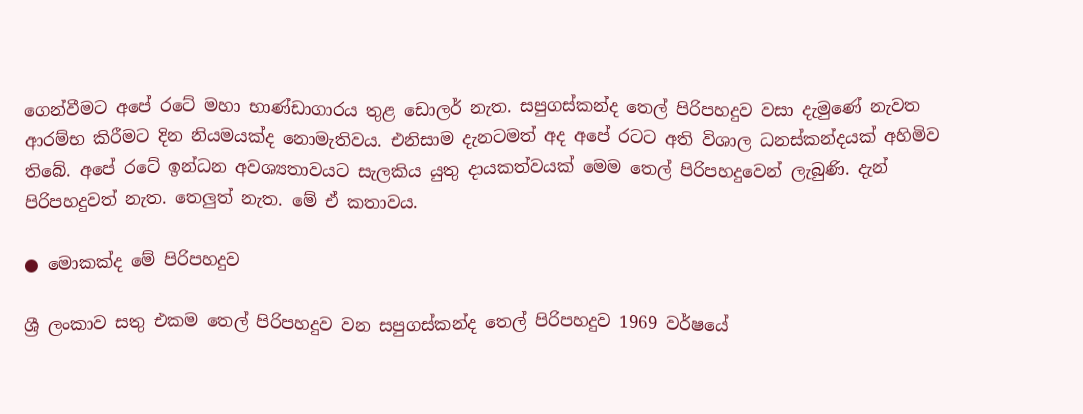ගෙන්වීමට අපේ රටේ මහා භාණ්ඩාගාරය තුළ ඩොලර් නැත. සපුගස්කන්ද තෙල් පිරිපහදුව වසා දැමුණේ නැවත ආරම්භ කිරීමට දින නියමයක්ද නොමැතිවය. එනිසාම දැනටමත් අද අපේ රටට අති විශාල ධනස්කන්දයක් අහිමිව තිබේ. අපේ රටේ ඉන්ධන අවශ්‍යතාවයට සැලකිය යුතු දායකත්වයක් මෙම තෙල් පිරිපහදුවෙන් ලැබුණි. දැන් පිරිපහදුවත් නැත. තෙලුත් නැත. මේ ඒ කතාවය.

● මොකක්ද මේ පිරිපහදුව

ශ්‍රී ලංකාව සතු එකම තෙල් පිරිපහදුව වන සපුගස්කන්ද තෙල් පිරිපහදුව 1969 වර්ෂයේ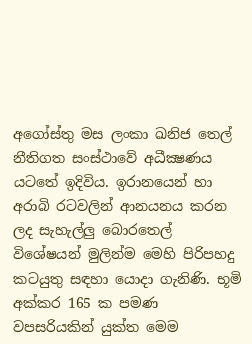අගෝස්තු මස ලංකා ඛනිජ තෙල් නීතිගත සංස්ථාවේ අධීක්‍ෂණය යටතේ ඉදිවිය. ඉරානයෙන් හා අරාබි රටවලින් ආනයනය කරන ලද සැහැල්ලු බොරතෙල් විශේෂයන් මුලින්ම මෙහි පිරිපහදු කටයුතු සඳහා යොදා ගැනිණි. භූමි අක්කර 165 ක පමණ වපසරියකින් යුක්ත මෙම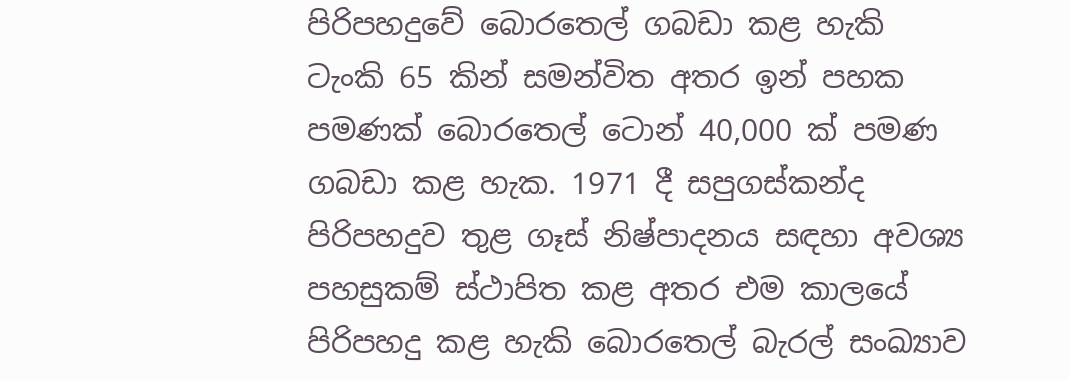පිරිපහදුවේ බොරතෙල් ගබඩා කළ හැකි ටැංකි 65 කින් සමන්විත අතර ඉන් පහක පමණක් බොරතෙල් ටොන් 40,000 ක් පමණ ගබඩා කළ හැක. 1971 දී සපුගස්කන්ද පිරිපහදුව තුළ ගෑස් නිෂ්පාදනය සඳහා අවශ්‍ය පහසුකම් ස්ථාපිත කළ අතර එම කාලයේ පිරිපහදු කළ හැකි බොරතෙල් බැරල් සංඛ්‍යාව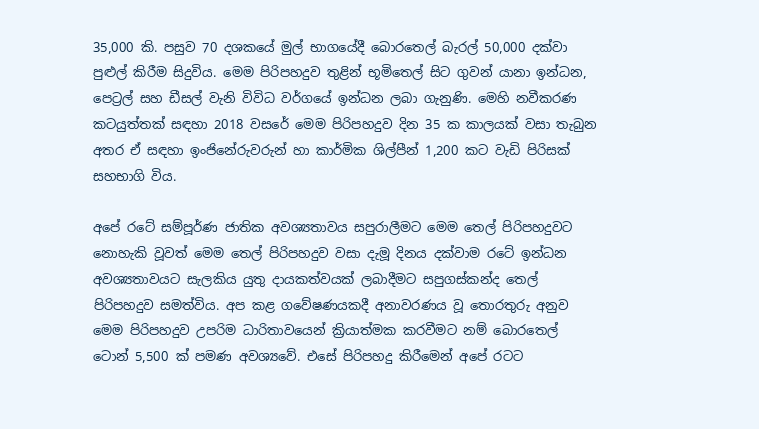35,000 කි. පසුව 70 දශකයේ මුල් භාගයේදී බොරතෙල් බැරල් 50,000 දක්වා පුළුල් කිරීම සිදුවිය. මෙම පිරිපහදුව තුළින් භූමිතෙල් සිට ගුවන් යානා ඉන්ධන, පෙට්‍රල් සහ ඩීසල් වැනි විවිධ වර්ගයේ ඉන්ධන ලබා ගැනුණි. මෙහි නවීකරණ කටයුත්තක් සඳහා 2018 වසරේ මෙම පිරිපහදුව දින 35 ක කාලයක් වසා තැබුන අතර ඒ සඳහා ඉංජිනේරුවරුන් හා කාර්මික ශිල්පීන් 1,200 කට වැඩි පිරිසක් සහභාගි විය.

අපේ රටේ සම්පූර්ණ ජාතික අවශ්‍යතාවය සපුරාලීමට මෙම තෙල් පිරිපහදුවට නොහැකි වූවත් මෙම තෙල් පිරිපහදුව වසා දැමූ දිනය දක්වාම රටේ ඉන්ධන අවශ්‍යතාවයට සැලකිය යුතු දායකත්වයක් ලබාදීමට සපුගස්කන්ද තෙල් පිරිපහදුව සමත්විය. අප කළ ගවේෂණයකදී අනාවරණය වූ තොරතුරු අනුව මෙම පිරිපහදුව උපරිම ධාරිතාවයෙන් ක්‍රියාත්මක කරවීමට නම් බොරතෙල් ටොන් 5,500 ක් පමණ අවශ්‍යවේ. එසේ පිරිපහදු කිරීමෙන් අපේ රටට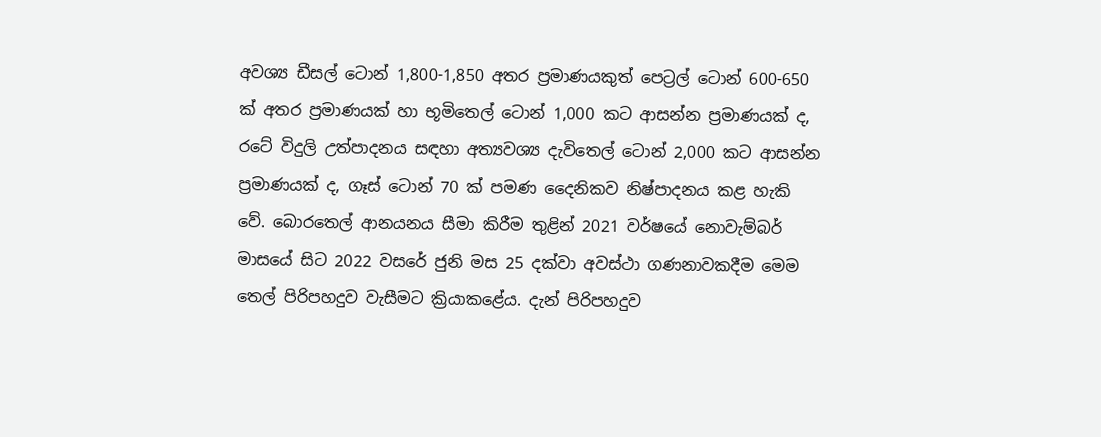අවශ්‍ය ඩීසල් ටොන් 1,800-1,850 අතර ප්‍රමාණයකුත් පෙට්‍රල් ටොන් 600-650 ක් අතර ප්‍රමාණයක් හා භූමිතෙල් ටොන් 1,000 කට ආසන්න ප්‍රමාණයක් ද, රටේ විදුලි උත්පාදනය සඳහා අත්‍යවශ්‍ය දැවිතෙල් ටොන් 2,000 කට ආසන්න ප්‍රමාණයක් ද, ගෑස් ටොන් 70 ක් පමණ දෛනිකව නිෂ්පාදනය කළ හැකි වේ. බොරතෙල් ආනයනය සීමා කිරීම තුළින් 2021 වර්ෂයේ නොවැම්බර් මාසයේ සිට 2022 වසරේ ජුනි මස 25 දක්වා අවස්ථා ගණනාවකදීම මෙම තෙල් පිරිපහදුව වැසීමට ක්‍රියාකළේය. දැන් පිරිපහදුව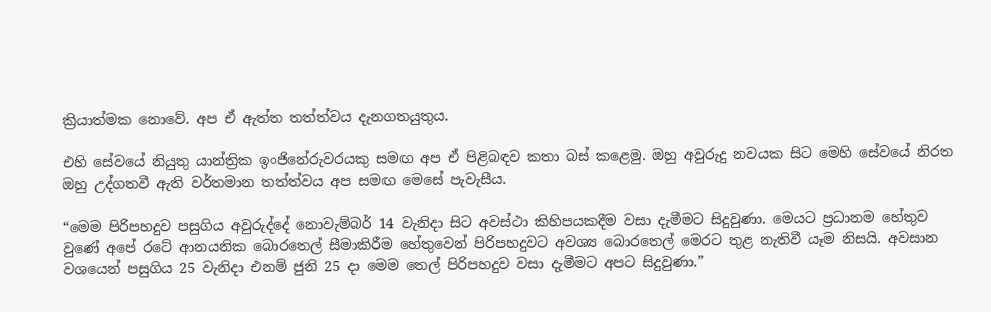ක්‍රියාත්මක නොවේ. අප ඒ ඇත්ත තත්ත්වය දැනගතයුතුය.

එහි සේවයේ නියුතු යාන්ත්‍රික ඉංජිනේරුවරයකු සමඟ අප ඒ පිළිබඳව කතා බස් කළෙමු. ඔහු අවුරුදු නවයක සිට මෙහි සේවයේ නිරත ඔහු උද්ගතවී ඇති වර්තමාන තත්ත්වය අප සමඟ මෙසේ පැවැසීය.

“මෙම පිරිපහදුව පසුගිය අවුරුද්දේ නොවැම්බර් 14 වැනිදා සිට අවස්ථා කිහිපයකදීම වසා දැමීමට සිදුවුණා. මෙයට ප්‍රධානම හේතුව වුණේ අපේ රටේ ආනයනික බොරතෙල් සීමාකිරීම හේතුවෙන් පිරිපහදුවට අවශ්‍ය බොරතෙල් මෙරට තුළ නැතිවී යෑම නිසයි. අවසාන වශයෙන් පසුගිය 25 වැනිදා එනම් ජුනි 25 දා මෙම තෙල් පිරිපහදුව වසා දැමීමට අපට සිදුවුණා.”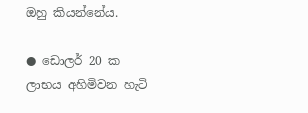ඔහු කියන්නේය.

● ඩොලර් 20 ක ලාභය අහිමිවන හැටි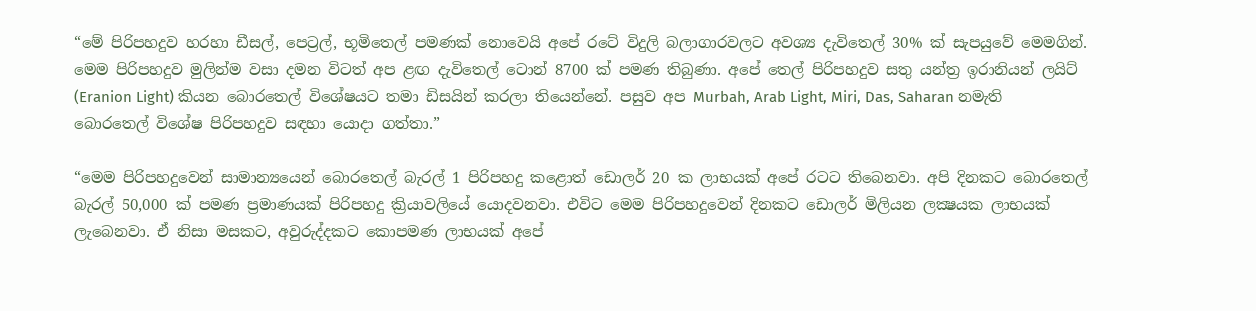“මේ පිරිපහදුව හරහා ඩීසල්, පෙට්‍රල්, භූමිතෙල් පමණක් නොවෙයි අපේ රටේ විදුලි බලාගාරවලට අවශ්‍ය දැවිතෙල් 30% ක් සැපයුවේ මෙමගින්. මෙම පිරිපහදුව මුලින්ම වසා දමන විටත් අප ළඟ දැවිතෙල් ටොන් 8700 ක් පමණ තිබුණා. අපේ තෙල් පිරිපහදුව සතු යන්ත්‍ර ඉරානියන් ලයිට් (Eranion Light) කියන බොරතෙල් විශේෂයට තමා ඩිසයින් කරලා තියෙන්නේ. පසුව අප Murbah, Arab Light, Miri, Das, Saharan නමැති බොරතෙල් විශේෂ පිරිපහදුව සඳහා යොදා ගත්තා.”

“මෙම පිරිපහදුවෙන් සාමාන්‍යයෙන් බොරතෙල් බැරල් 1 පිරිපහදු කළොත් ඩොලර් 20 ක ලාභයක් අපේ රටට තිබෙනවා. අපි දිනකට බොරතෙල් බැරල් 50,000 ක් පමණ ප්‍රමාණයක් පිරිපහදු ක්‍රියාවලියේ යොදවනවා. එවිට මෙම පිරිපහදුවෙන් දිනකට ඩොලර් මිලියන ලක්‍ෂයක ලාභයක් ලැබෙනවා. ඒ නිසා මසකට, අවුරුද්දකට කොපමණ ලාභයක් අපේ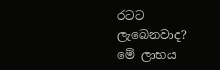රටට ලැබෙනවාද? මේ ලාභය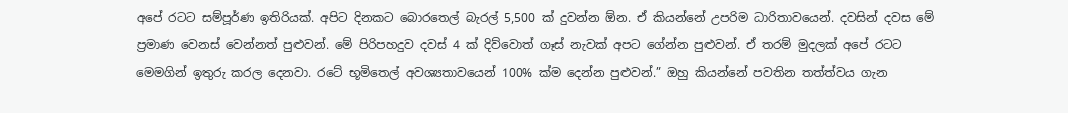අපේ රටට සම්පූර්ණ ඉතිරියක්. අපිට දිනකට බොරතෙල් බැරල් 5,500 ක් දුවන්න ඕන. ඒ කියන්නේ උපරිම ධාරිතාවයෙන්. දවසින් දවස මේ ප්‍රමාණ වෙනස් වෙන්නත් පුළුවන්. මේ පිරිපහදුව දවස් 4 ක් දිව්වොත් ගෑස් නැවක් අපට ගේන්න පුළුවන්. ඒ තරම් මුදලක් අපේ රටට මෙමගින් ඉතුරු කරල දෙනවා. රටේ භූමිතෙල් අවශ්‍යතාවයෙන් 100% ක්ම දෙන්න පුළුවන්.” ඔහු කියන්නේ පවතින තත්ත්වය ගැන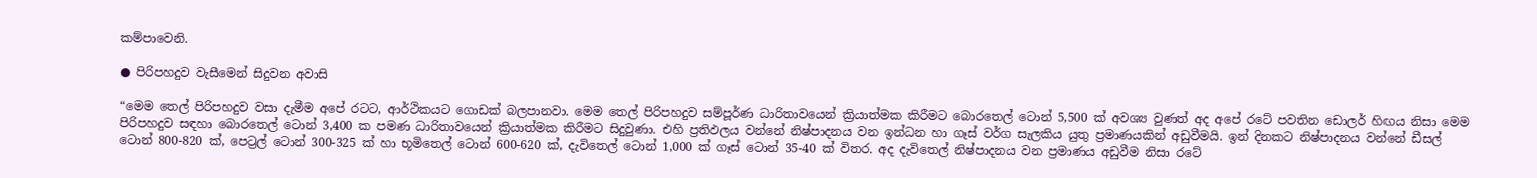කම්පාවෙනි.

● පිරිපහදුව වැසීමෙන් සිදුවන අවාසි

“මෙම තෙල් පිරිපහදුව වසා දැමීම අපේ රටට, ආර්ථිකයට ගොඩක් බලපානවා. මෙම තෙල් පිරිපහදුව සම්පූර්ණ ධාරිතාවයෙන් ක්‍රියාත්මක කිරීමට බොරතෙල් ටොන් 5,500 ක් අවශ්‍ය වුණත් අද අපේ රටේ පවතින ඩොලර් හිඟය නිසා මෙම පිරිපහදුව සඳහා බොරතෙල් ටොන් 3,400 ක පමණ ධාරිතාවයෙන් ක්‍රියාත්මක කිරීමට සිදුවුණා. එහි ප්‍රතිඵලය වන්නේ නිෂ්පාදනය වන ඉන්ධන හා ගෑස් වර්ග සැලකිය යුතු ප්‍රමාණයකින් අඩුවීමයි. ඉන් දිනකට නිෂ්පාදනය වන්නේ ඩීසල් ටොන් 800-820 ක්, පෙට්‍රල් ටොන් 300-325 ක් හා භූමිතෙල් ටොන් 600-620 ක්, දැවිතෙල් ටොන් 1,000 ක් ගෑස් ටොන් 35-40 ක් විතර. අද දැවිතෙල් නිෂ්පාදනය වන ප්‍රමාණය අඩුවීම නිසා රටේ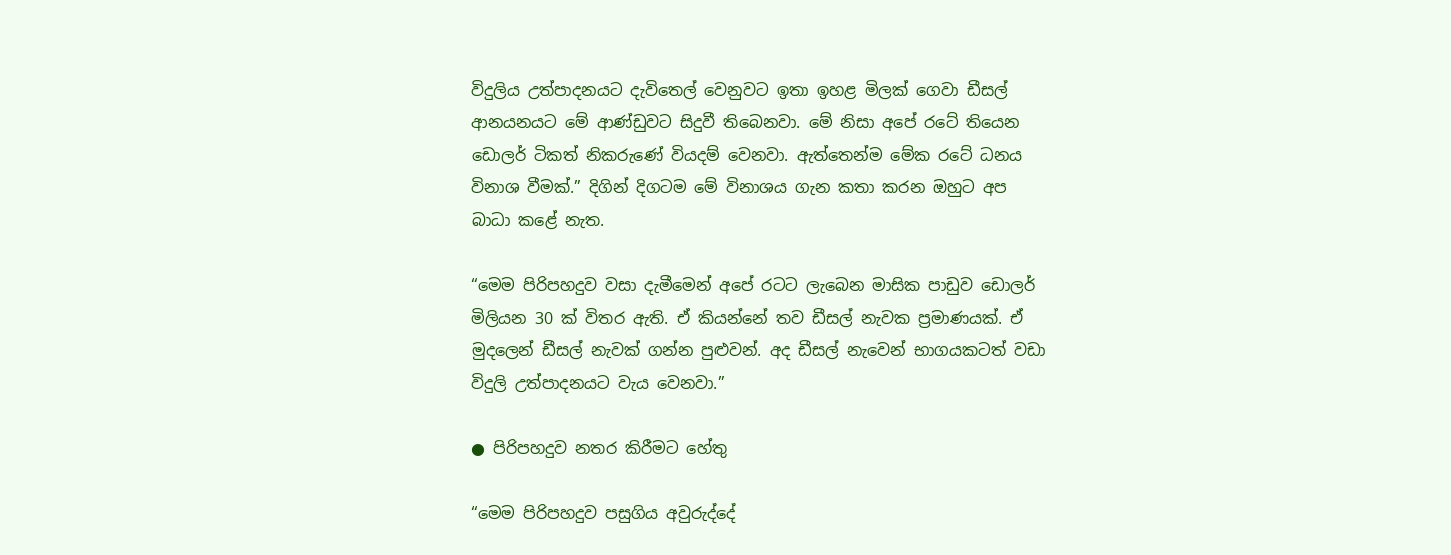විදුලිය උත්පාදනයට දැවිතෙල් වෙනුවට ඉතා ඉහළ මිලක් ගෙවා ඩීසල් ආනයනයට මේ ආණ්ඩුවට සිදුවී තිබෙනවා. මේ නිසා අපේ රටේ තියෙන ඩොලර් ටිකත් නිකරුණේ වියදම් වෙනවා. ඇත්තෙන්ම මේක රටේ ධනය විනාශ වීමක්.” දිගින් දිගටම මේ විනාශය ගැන කතා කරන ඔහුට අප බාධා කළේ නැත.

“මෙම පිරිපහදුව වසා දැමීමෙන් අපේ රටට ලැබෙන මාසික පාඩුව ඩොලර් මිලියන 30 ක් විතර ඇති. ඒ කියන්නේ තව ඩීසල් නැවක ප්‍රමාණයක්. ඒ මුදලෙන් ඩීසල් නැවක් ගන්න පුළුවන්. අද ඩීසල් නැවෙන් භාගයකටත් වඩා විදුලි උත්පාදනයට වැය වෙනවා.”

● පිරිපහදුව නතර කිරීමට හේතු

“මෙම පිරිපහදුව පසුගිය අවුරුද්දේ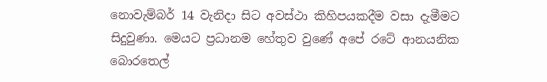නොවැම්බර් 14 වැනිදා සිට අවස්ථා කිහිපයකදීම වසා දැමීමට සිදුවුණා. මෙයට ප්‍රධානම හේතුව වුණේ අපේ රටේ ආනයනික බොරතෙල්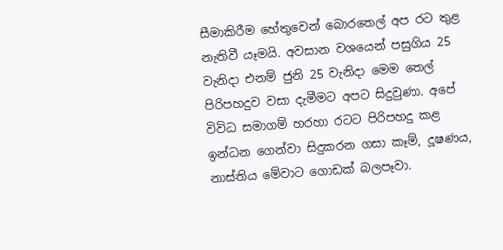සීමාකිරීම හේතුවෙන් බොරතෙල් අප රට තුළ නැතිවී යෑමයි. අවසාන වශයෙන් පසුගිය 25 වැනිදා එනම් ජුනි 25 වැනිදා මෙම තෙල් පිරිපහදුව වසා දැමීමට අපට සිදුවුණා. අපේ විවිධ සමාගම් හරහා රටට පිරිපහදු කළ ඉන්ධන ගෙන්වා සිදුකරන ගසා කෑම්, දූෂණය, නාස්තිය මේවාට ගොඩක් බලපෑවා.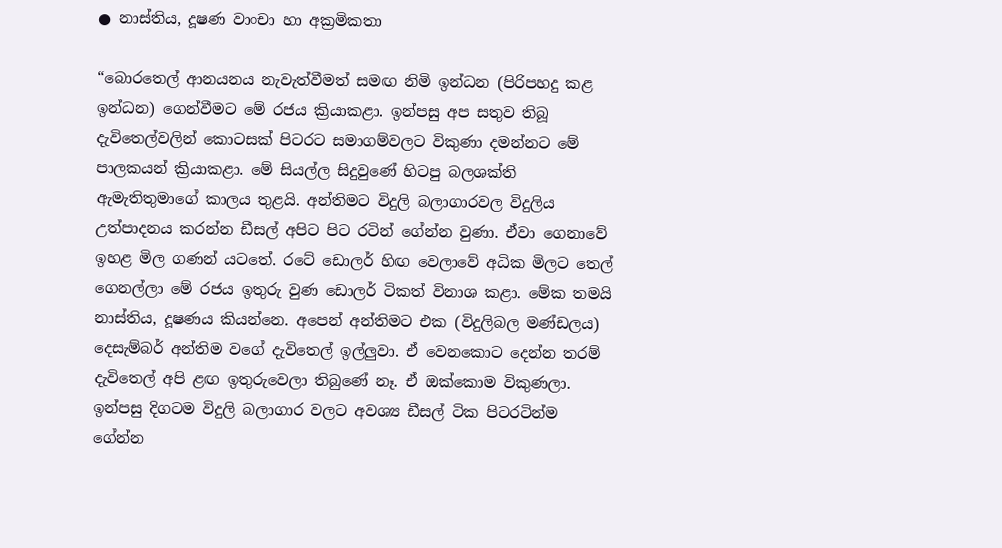● නාස්තිය, දූෂණ වාංචා හා අක්‍රමිකතා

“බොරතෙල් ආනයනය නැවැත්වීමත් සමඟ නිමි ඉන්ධන (පිරිපහදු කළ ඉන්ධන) ගෙන්වීමට මේ රජය ක්‍රියාකළා. ඉන්පසු අප සතුව තිබූ දැවිතෙල්වලින් කොටසක් පිටරට සමාගම්වලට විකුණා දමන්නට මේ පාලකයන් ක්‍රියාකළා. මේ සියල්ල සිදුවුණේ හිටපු බලශක්ති ඇමැතිතුමාගේ කාලය තුළයි. අන්තිමට විදුලි බලාගාරවල විදුලිය උත්පාදනය කරන්න ඩීසල් අපිට පිට රටින් ගේන්න වුණා. ඒවා ගෙනාවේ ඉහළ මිල ගණන් යටතේ. රටේ ඩොලර් හිඟ වෙලාවේ අධික මිලට තෙල් ගෙනල්ලා මේ රජය ඉතුරු වුණ ඩොලර් ටිකත් විනාශ කළා. මේක තමයි නාස්තිය, දූෂණය කියන්නෙ. අපෙන් අන්තිමට එක (විදුලිබල මණ්ඩලය) දෙසැම්බර් අන්තිම වගේ දැවිතෙල් ඉල්ලුවා. ඒ වෙනකොට දෙන්න තරම් දැවිතෙල් අපි ළඟ ඉතුරුවෙලා තිබුණේ නෑ. ඒ ඔක්කොම විකුණලා. ඉන්පසු දිගටම විදුලි බලාගාර වලට අවශ්‍ය ඩීසල් ටික පිටරටින්ම ගේන්න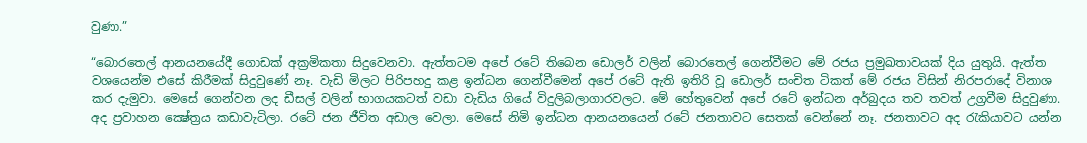වුණා.”

“බොරතෙල් ආනයනයේදී ගොඩක් අක්‍රමිකතා සිදුවෙනවා. ඇත්තටම අපේ රටේ තිබෙන ඩොලර් වලින් බොරතෙල් ගෙන්වීමට මේ රජය ප්‍රමුඛතාවයක් දිය යුතුයි. ඇත්ත වශයෙන්ම එසේ කිරීමක් සිදුවුණේ නෑ. වැඩි මිලට පිරිපහදු කළ ඉන්ධන ගෙන්වීමෙන් අපේ රටේ ඇති ඉතිරි වූ ඩොලර් සංචිත ටිකත් මේ රජය විසින් නිරපරාදේ විනාශ කර දැමුවා. මෙසේ ගෙන්වන ලද ඩීසල් වලින් භාගයකටත් වඩා වැඩිය ගියේ විදුලිබලාගාරවලට. මේ හේතුවෙන් අපේ රටේ ඉන්ධන අර්බුදය තව තවත් උග්‍රවීම සිදුවුණා. අද ප්‍රවාහන ක්‍ෂේත්‍රය කඩාවැටිලා. රටේ ජන ජීවිත අඩාල වෙලා. මෙසේ නිමි ඉන්ධන ආනයනයෙන් රටේ ජනතාවට සෙතක් වෙන්නේ නෑ. ජනතාවට අද රැකියාවට යන්න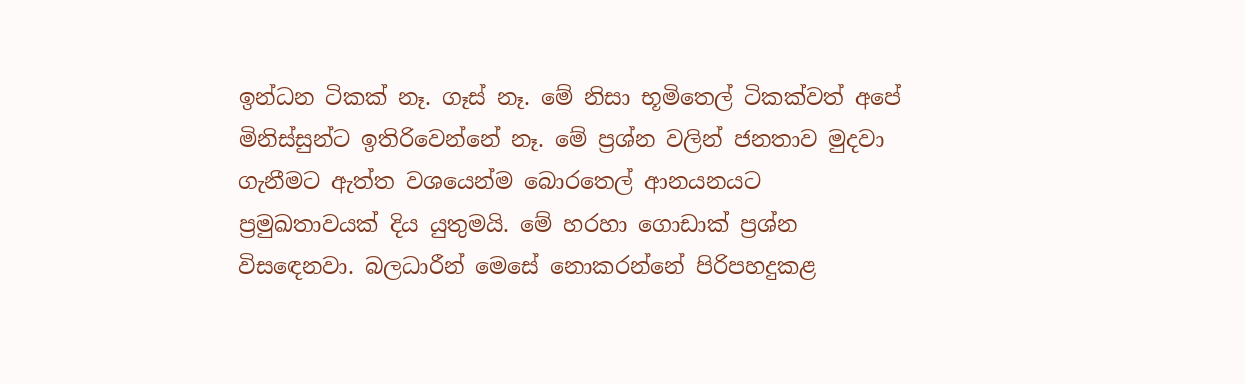ඉන්ධන ටිකක් නෑ. ගෑස් නෑ. මේ නිසා භූමිතෙල් ටිකක්වත් අපේ මිනිස්සුන්ට ඉතිරිවෙන්නේ නෑ. මේ ප්‍රශ්න වලින් ජනතාව මුදවා ගැනීමට ඇත්ත වශයෙන්ම බොරතෙල් ආනයනයට ප්‍රමුඛතාවයක් දිය යුතුමයි. මේ හරහා ගොඩාක් ප්‍රශ්න විසඳෙනවා. බලධාරීන් මෙසේ නොකරන්නේ පිරිපහදුකළ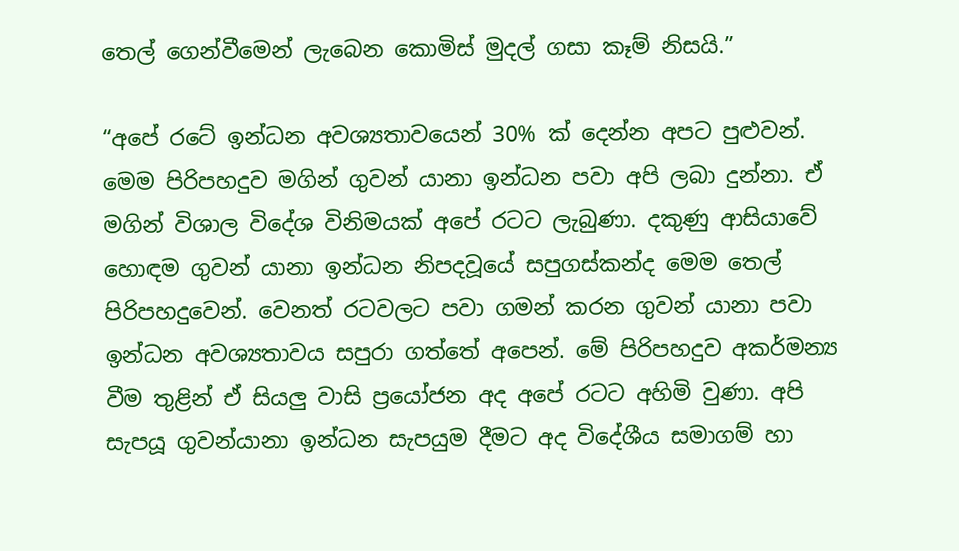තෙල් ගෙන්වීමෙන් ලැබෙන කොමිස් මුදල් ගසා කෑම් නිසයි.”

“අපේ රටේ ඉන්ධන අවශ්‍යතාවයෙන් 30% ක් දෙන්න අපට පුළුවන්. මෙම පිරිපහදුව මගින් ගුවන් යානා ඉන්ධන පවා අපි ලබා දුන්නා. ඒ මගින් විශාල විදේශ විනිමයක් අපේ රටට ලැබුණා. දකුණු ආසියාවේ හොඳම ගුවන් යානා ඉන්ධන නිපදවූයේ සපුගස්කන්ද මෙම තෙල් පිරිපහදුවෙන්. වෙනත් රටවලට පවා ගමන් කරන ගුවන් යානා පවා ඉන්ධන අවශ්‍යතාවය සපුරා ගත්තේ අපෙන්. මේ පිරිපහදුව අකර්මන්‍ය වීම තුළින් ඒ සියලු වාසි ප්‍රයෝජන අද අපේ රටට අහිමි වුණා. අපි සැපයූ ගුවන්යානා ඉන්ධන සැපයුම දීමට අද විදේශීය සමාගම් හා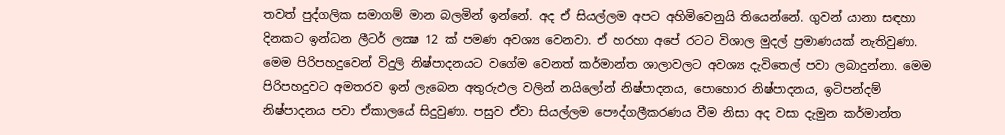තවත් පුද්ගලික සමාගම් මාන බලමින් ඉන්නේ. අද ඒ සියල්ලම අපට අහිමිවෙනුයි තියෙන්නේ. ගුවන් යානා සඳහා දිනකට ඉන්ධන ලීටර් ලක්‍ෂ 12 ක් පමණ අවශ්‍ය වෙනවා. ඒ හරහා අපේ රටට විශාල මුදල් ප්‍රමාණයක් නැතිවුණා. මෙම පිරිපහදුවෙන් විදුලි නිෂ්පාදනයට වගේම වෙනත් කර්මාන්ත ශාලාවලට අවශ්‍ය දැවිතෙල් පවා ලබාදුන්නා. මෙම පිරිපහදුවට අමතරව ඉන් ලැබෙන අතුරුඵල වලින් නයිලෝන් නිෂ්පාදනය, පොහොර නිෂ්පාදනය, ඉටිපන්දම් නිෂ්පාදනය පවා ඒකාලයේ සිදුවුණා. පසුව ඒවා සියල්ලම පෞද්ගලීකරණය වීම නිසා අද වසා දැමුන කර්මාන්ත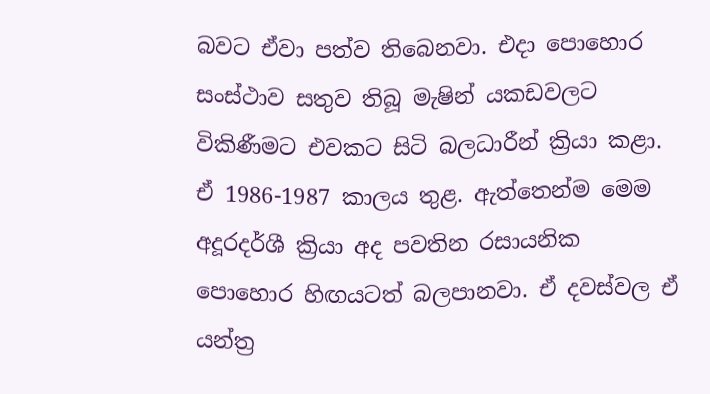බවට ඒවා පත්ව තිබෙනවා. එදා පොහොර සංස්ථාව සතුව තිබූ මැෂින් යකඩවලට විකිණීමට එවකට සිටි බලධාරීන් ක්‍රියා කළා. ඒ 1986-1987 කාලය තුළ. ඇත්තෙන්ම මෙම අදූරදර්ශී ක්‍රියා අද පවතින රසායනික පොහොර හිඟයටත් බලපානවා. ඒ දවස්වල ඒ යන්ත්‍ර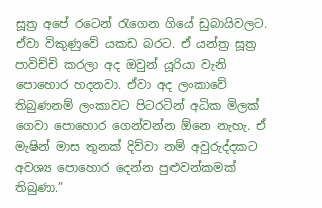සූත්‍ර අපේ රටෙන් රැගෙන ගියේ ඩුබායිවලට. ඒවා විකුණුවේ යකඩ බරට. ඒ යන්ත්‍ර සූත්‍ර පාවිච්චි කරලා අද ඔවුන් යූරියා වැනි පොහොර හදනවා. ඒවා අද ලංකාවේ තිබුණනම් ලංකාවට පිටරටින් අධික මිලක් ගෙවා පොහොර ගෙන්වන්න ඕනෙ නැහැ. ඒ මැෂින් මාස තුනක් දිව්වා නම් අවුරුද්දකට අවශ්‍ය පොහොර දෙන්න පුළුවන්කමක් තිබුණා.”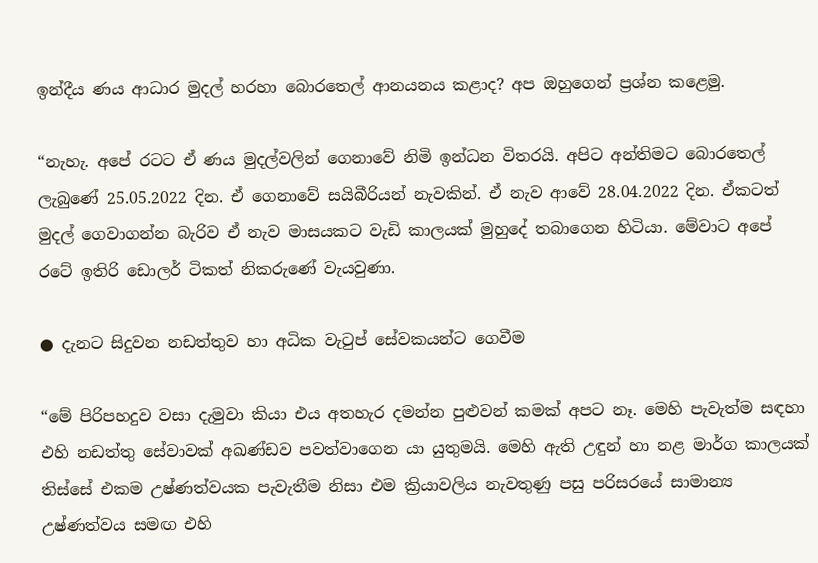ඉන්දීය ණය ආධාර මුදල් හරහා බොරතෙල් ආනයනය කළාද? අප ඔහුගෙන් ප්‍රශ්න කළෙමු.

“නැහැ. අපේ රටට ඒ ණය මුදල්වලින් ගෙනාවේ නිමි ඉන්ධන විතරයි. අපිට අන්තිමට බොරතෙල් ලැබුණේ 25.05.2022 දින. ඒ ගෙනාවේ සයිබීරියන් නැවකින්. ඒ නැව ආවේ 28.04.2022 දින. ඒකටත් මුදල් ගෙවාගන්න බැරිව ඒ නැව මාසයකට වැඩි කාලයක් මුහුදේ තබාගෙන හිටියා. මේවාට අපේ රටේ ඉතිරි ඩොලර් ටිකත් නිකරුණේ වැයවුණා.

● දැනට සිදුවන නඩත්තුව හා අධික වැටුප් සේවකයන්ට ගෙවීම

“මේ පිරිපහදුව වසා දැමුවා කියා එය අතහැර දමන්න පුළුවන් කමක් අපට නෑ. මෙහි පැවැත්ම සඳහා එහි නඩත්තු සේවාවක් අඛණ්ඩව පවත්වාගෙන යා යුතුමයි. මෙහි ඇති උඳුන් හා නළ මාර්ග කාලයක් තිස්සේ එකම උෂ්ණත්වයක පැවැතීම නිසා එම ක්‍රියාවලිය නැවතුණු පසු පරිසරයේ සාමාන්‍ය උෂ්ණත්වය සමඟ එහි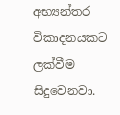අභ්‍යන්තර විකාදනයකට ලක්වීම සිදුවෙනවා.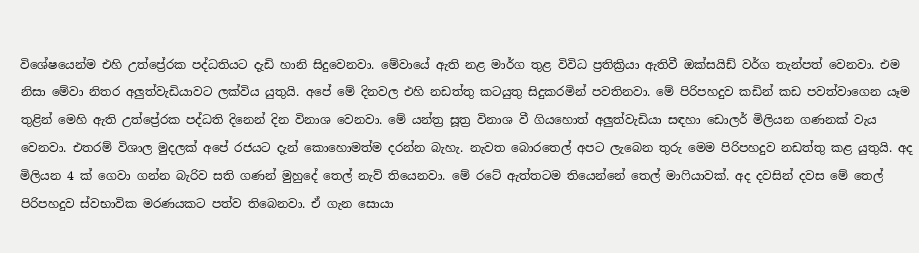විශේෂයෙන්ම එහි උත්ප්‍රේරක පද්ධතියට දැඩි හානි සිදුවෙනවා. මේවායේ ඇති නළ මාර්ග තුළ විවිධ ප්‍රතික්‍රියා ඇතිවී ඔක්සයිඩ් වර්ග තැන්පත් වෙනවා. එම නිසා මේවා නිතර අලුත්වැඩියාවට ලක්විය යුතුයි. අපේ මේ දිනවල එහි නඩත්තු කටයුතු සිදුකරමින් පවතිනවා. මේ පිරිපහදුව කඩින් කඩ පවත්වාගෙන යෑම තුළින් මෙහි ඇති උත්ප්‍රේරක පද්ධති දිනෙන් දින විනාශ වෙනවා. මේ යන්ත්‍ර සූත්‍ර විනාශ වී ගියහොත් අලුත්වැඩියා සඳහා ඩොලර් මිලියන ගණනක් වැය වෙනවා. එතරම් විශාල මුදලක් අපේ රජයට දැන් කොහොමත්ම දරන්න බැහැ. නැවත බොරතෙල් අපට ලැබෙන තුරු මෙම පිරිපහදුව නඩත්තු කළ යුතුයි. අද මිලියන 4 ක් ගෙවා ගන්න බැරිව සති ගණන් මුහුදේ තෙල් නැව් තියෙනවා. මේ රටේ ඇත්තටම තියෙන්නේ තෙල් මාෆියාවක්. අද දවසින් දවස මේ තෙල් පිරිපහදුව ස්වභාවික මරණයකට පත්ව තිබෙනවා. ඒ ගැන සොයා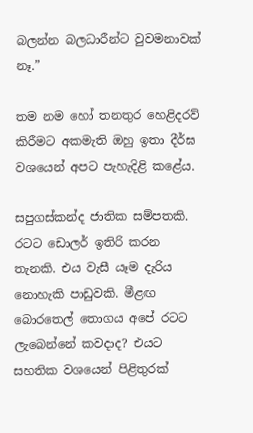බලන්න බලධාරීන්ට වුවමනාවක් නෑ.”

තම නම හෝ තනතුර හෙළිදරව් කිරීමට අකමැති ඔහු ඉතා දීර්ඝ වශයෙන් අපට පැහැදිළි කළේය.

සපුගස්කන්ද ජාතික සම්පතකි. රටට ඩොලර් ඉතිරි කරන තැනකි. එය වැසී යෑම දැරිය නොහැකි පාඩුවකි. මීළඟ බොරතෙල් තොගය අපේ රටට ලැබෙන්නේ කවදාද? එයට සහතික වශයෙන් පිළිතුරක්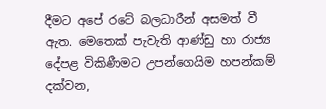දීමට අපේ රටේ බලධාරීන් අසමත් වී ඇත. මෙතෙක් පැවැති ආණ්ඩු හා රාජ්‍ය දේපළ විකිණීමට උපන්ගෙයිම හපන්කම් දක්වන,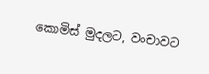කොමිස් මුදලට, වංචාවට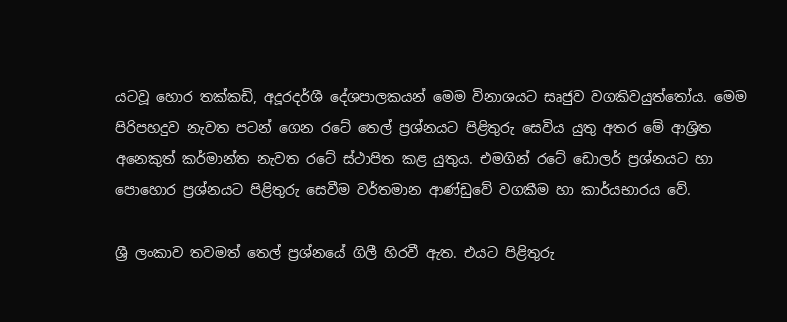යටවූ හොර තක්කඩි, අදූරදර්ශී දේශපාලකයන් මෙම විනාශයට සෘජුව වගකිවයුත්තෝය. මෙම පිරිපහදුව නැවත පටන් ගෙන රටේ තෙල් ප්‍රශ්නයට පිළිතුරු සෙවිය යුතු අතර මේ ආශ්‍රිත අනෙකුත් කර්මාන්ත නැවත රටේ ස්ථාපිත කළ යුතුය. එමගින් රටේ ඩොලර් ප්‍රශ්නයට හා පොහොර ප්‍රශ්නයට පිළිතුරු සෙවීම වර්තමාන ආණ්ඩුවේ වගකීම හා කාර්යභාරය වේ.

ශ්‍රී ලංකාව තවමත් තෙල් ප්‍රශ්නයේ ගිලී හිරවී ඇත. එයට පිළිතුරු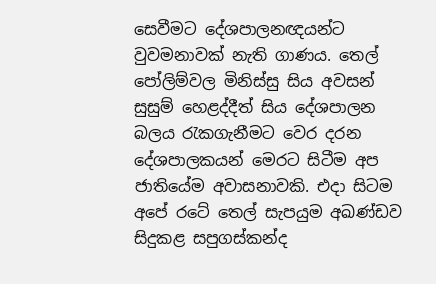සෙවීමට දේශපාලනඥයන්ට වුවමනාවක් නැති ගාණය. තෙල් පෝලිම්වල මිනිස්සු සිය අවසන් සුසුම් හෙළද්දීත් සිය දේශපාලන බලය රැකගැනීමට වෙර දරන දේශපාලකයන් මෙරට සිටීම අප ජාතියේම අවාසනාවකි. එදා සිටම අපේ රටේ තෙල් සැපයුම අඛණ්ඩව සිදුකළ සපුගස්කන්ද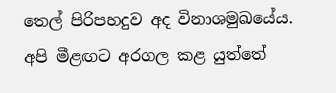තෙල් පිරිපහදුව අද විනාශමුඛයේය. අපි මීළඟට අරගල කළ යුත්තේ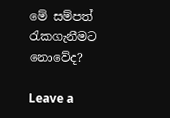මේ සම්පත් රැකගැනීමට නොවේද?

Leave a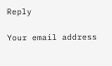Reply

Your email address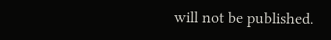will not be published.